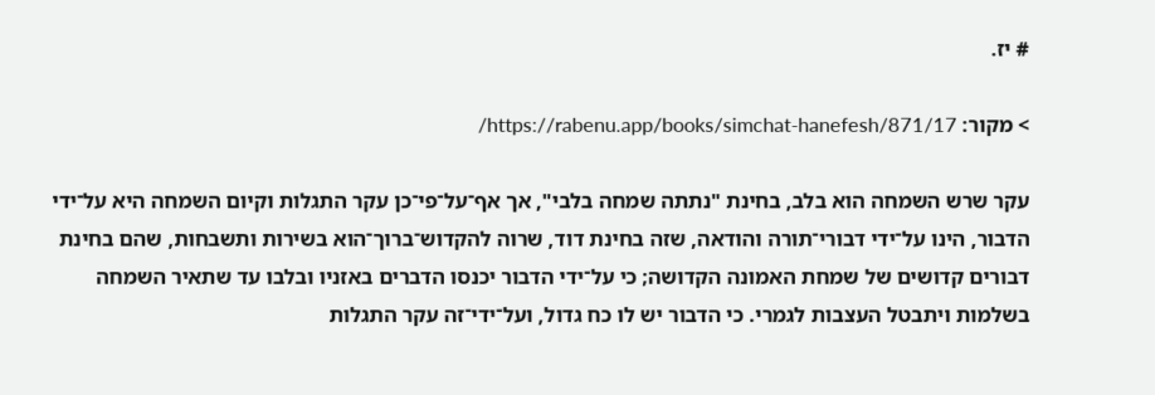# יז.

> מקור: https://rabenu.app/books/simchat-hanefesh/871/17/

עקר שרש השמחה הוא בלב, בחינת "נתתה שמחה בלבי", אך אף־על־פי־כן עקר התגלות וקיום השמחה היא על־ידי הדבור, הינו על־ידי דבורי־תורה והודאה, שזה בחינת דוד, שרוה להקדוש־ברוך־הוא בשירות ותשבחות, שהם בחינת דבורים קדושים של שמחת האמונה הקדושה; כי על־ידי הדבור יכנסו הדברים באזניו ובלבו עד שתאיר השמחה בשלמות ויתבטל העצבות לגמרי. כי הדבור יש לו כח גדול, ועל־ידי־זה עקר התגלות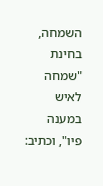השמחה, בחינת "שמחה לאיש במענה פיו", וכתיב: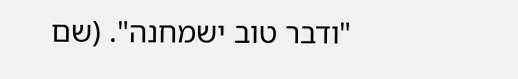"ודבר טוב ישמחנה". (שם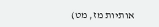אותיות מז, מט)